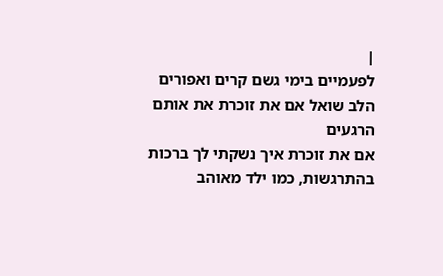|
לפעמיים בימי גשם קרים ואפורים
הלב שואל אם את זוכרת את אותם הרגעים
אם את זוכרת איך נשקתי לך ברכות
בהתרגשות, כמו ילד מאוהב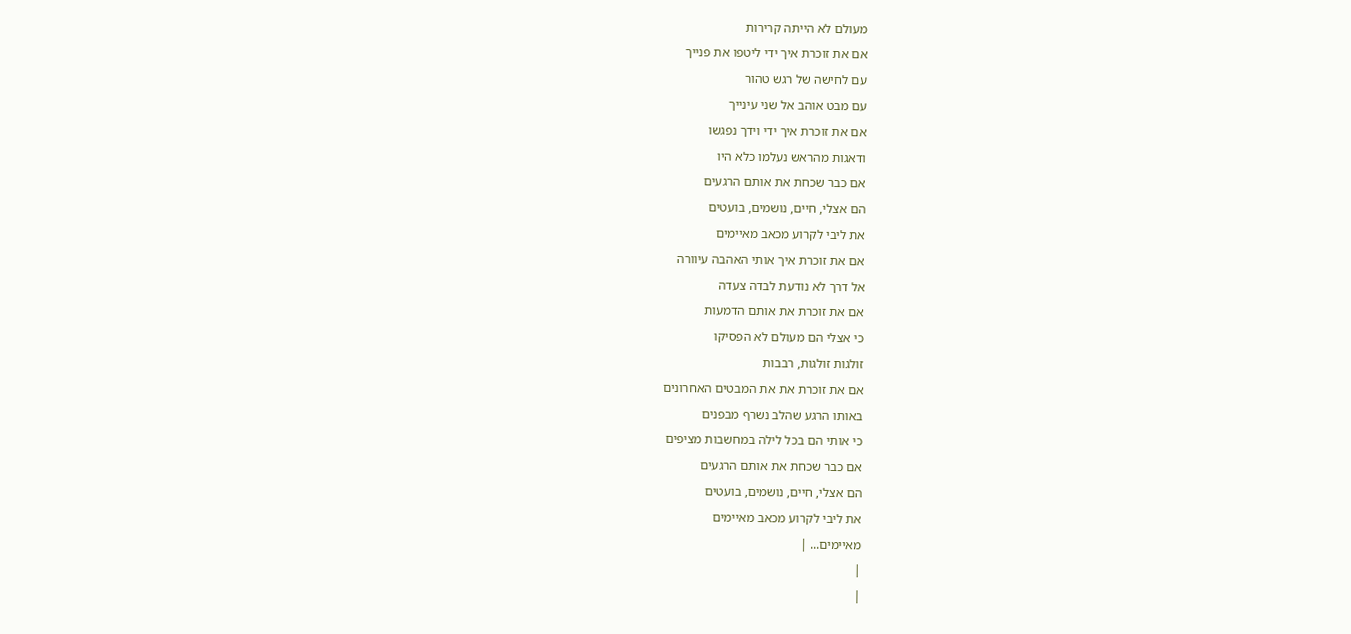מעולם לא הייתה קרירות
אם את זוכרת איך ידי ליטפו את פנייך
עם לחישה של רגש טהור
עם מבט אוהב אל שני עינייך
אם את זוכרת איך ידי וידך נפגשו
ודאגות מהראש נעלמו כלא היו
אם כבר שכחת את אותם הרגעים
הם אצלי, חיים, נושמים, בועטים
את ליבי לקרוע מכאב מאיימים
אם את זוכרת איך אותי האהבה עיוורה
אל דרך לא נודעת לבדה צעדה
אם את זוכרת את אותם הדמעות
כי אצלי הם מעולם לא הפסיקו
זולגות זולגות, רבבות
אם את זוכרת את את המבטים האחרונים
באותו הרגע שהלב נשרף מבפנים
כי אותי הם בכל לילה במחשבות מציפים
אם כבר שכחת את אותם הרגעים
הם אצלי, חיים, נושמים, בועטים
את ליבי לקרוע מכאב מאיימים
מאיימים... |
|
|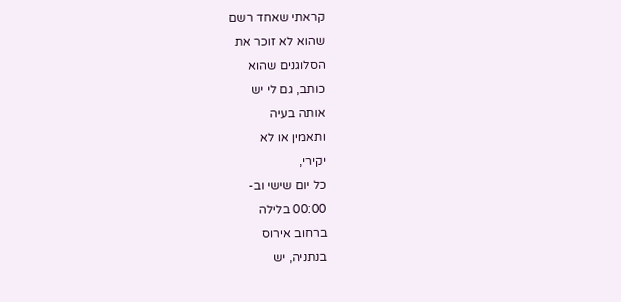קראתי שאחד רשם
שהוא לא זוכר את
הסלוגנים שהוא
כותב, גם לי יש
אותה בעיה
ותאמין או לא
יקירי,
כל יום שישי וב-
00:00 בלילה
ברחוב אירוס
בנתניה, יש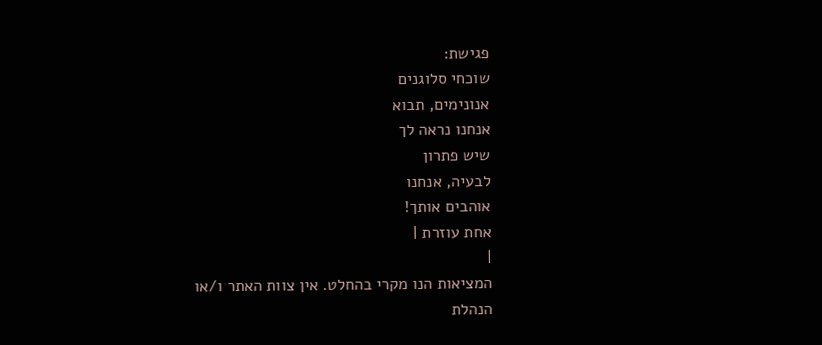פגישת:
שוכחי סלוגנים
אנונימים, תבוא
אנחנו נראה לך
שיש פתרון
לבעיה, אנחנו
אוהבים אותך!
אחת עוזרת |
|
המציאות הנו מקרי בהחלט. אין צוות האתר ו/או
הנהלת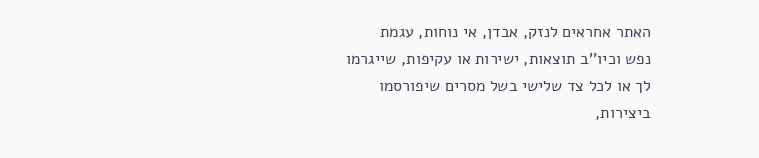האתר אחראים לנזק, אבדן, אי נוחות, עגמת
נפש וכיו''ב תוצאות, ישירות או עקיפות, שייגרמו
לך או לכל צד שלישי בשל מסרים שיפורסמו
ביצירות,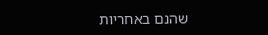שהנם באחריות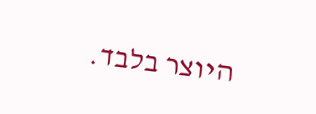היוצר בלבד.